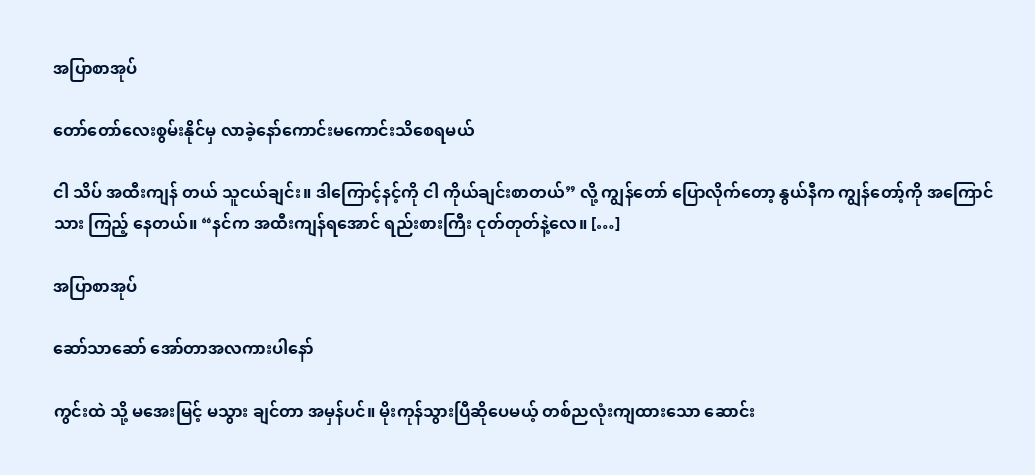အပြာစာအုပ်

တော်တော်လေးစွမ်းနိုင်မှ လာခဲ့နော်ကောင်းမကောင်းသိစေရမယ်

ငါ သိပ် အထီးကျန် တယ် သူငယ်ချင်း။ ဒါကြောင့်နင့်ကို ငါ ကိုယ်ချင်းစာတယ်” လို့ ကျွန်တော် ပြောလိုက်တော့ နွယ်နီက ကျွန်တော့်ကို အကြောင်သား ကြည့် နေတယ်။ “နင်က အထီးကျန်ရအောင် ရည်းစားကြီး ငုတ်တုတ်နဲ့လေ။ […]

အပြာစာအုပ်

ဆော်သာဆော် အော်တာအလကားပါနော်

ကွင်းထဲ သို့ မအေးမြင့် မသွား ချင်တာ အမှန်ပင်။ မိုးကုန်သွားပြီဆိုပေမယ့် တစ်ညလုံးကျထားသော ဆောင်း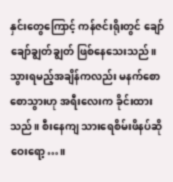နှင်းတွေကြောင့် ကန်ဇင်းရိုးတွင် ချော်ချော်ချွတ်ချွတ် ဖြစ်နေသေးသည်။သွားရမည့်အချိန်ကလည်း မနက်စောစောသွားဟု အရီးလေးက ခိုင်းထားသည်။ စီးနေကျ သားရေစိမ်းဖိနပ်ဆို ဝေးရော့…။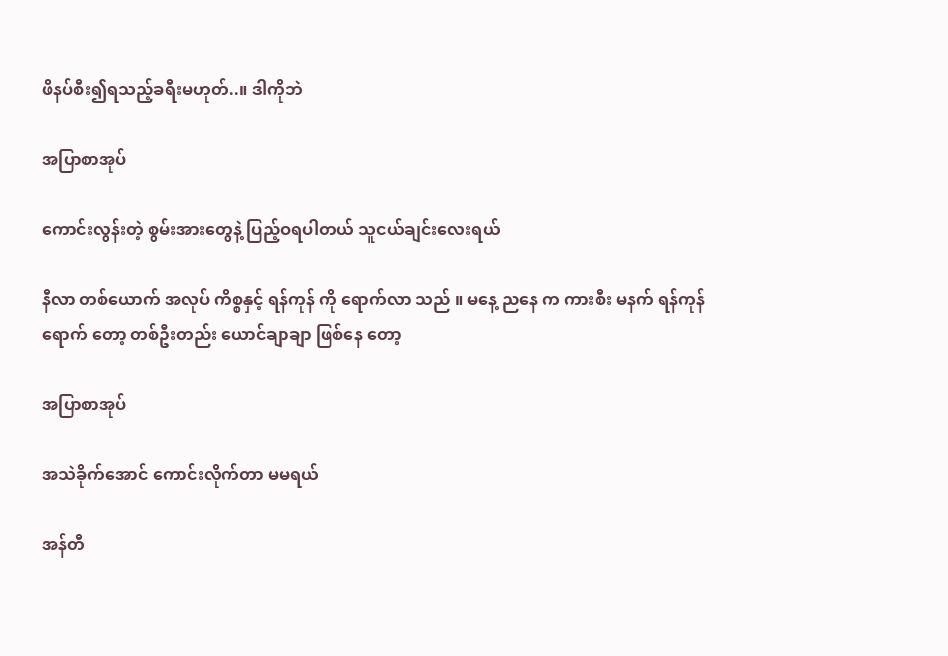ဖိနပ်စီး၍ရသည့်ခရီးမဟုတ်..။ ဒါကိုဘဲ

အပြာစာအုပ်

ကောင်းလွန်းတဲ့ စွမ်းအားတွေနဲ့ ပြည့်ဝရပါတယ် သူငယ်ချင်းလေးရယ်

နီလာ တစ်ယောက် အလုပ် ကိစ္စနှင့် ရန်ကုန် ကို ရောက်လာ သည် ။ မနေ့ ညနေ က ကားစီး မနက် ရန်ကုန်ရောက် တော့ တစ်ဦးတည်း ယောင်ချာချာ ဖြစ်နေ တော့

အပြာစာအုပ်

အသဲခိုက်အောင် ကောင်းလိုက်တာ မမရယ်

အန်တီ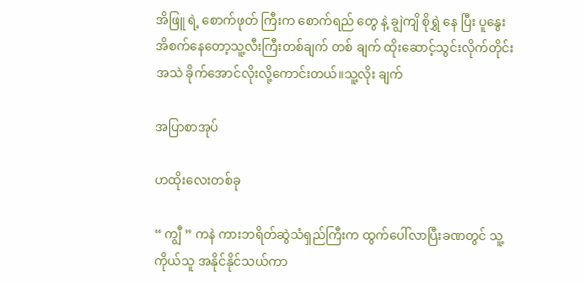အိဖြူ ရဲ့ စောက်ဖုတ် ကြီးက စောက်ရည် တွေ နဲ့ ချွဲကျိ စိုရွှဲ နေ ပြီး ပူနွေး အိစက်နေတော့သူ့လီးကြီးတစ်ချက် တစ် ချက် ထိုးဆောင့်သွင်းလိုက်တိုင်း အသဲ ခိုက်အောင်လိုးလို့ကောင်းတယ်။သူ့လိုး ချက်

အပြာစာအုပ်

ဟထိုးလေးတစ်ခု

“ ကျွီ ” ကနဲ ကားဘရိတ်ဆွဲသံရှည်ကြီးက ထွက်ပေါ်လာပြီးခဏတွင် သူ့ကိုယ်သူ အနိုင်နိုင်သယ်ကာ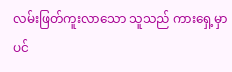လမ်းဖြတ်ကူးလာသော သူသည် ကားရှေ့မှာပင်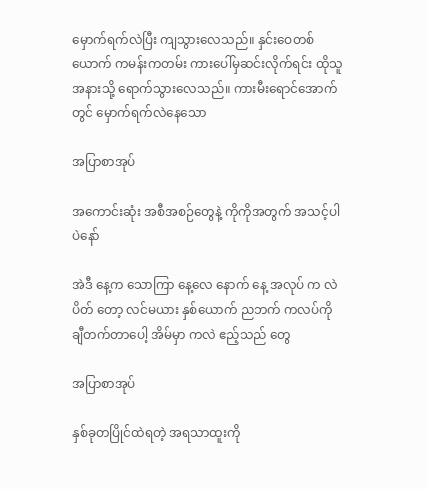မှောက်ရက်လဲပြီး ကျသွားလေသည်။ နှင်းဝေတစ်ယောက် ကမန်းကတမ်း ကားပေါ်မှဆင်းလိုက်ရင်း ထိုသူအနားသို့ ရောက်သွားလေသည်။ ကားမီးရောင်အောက်တွင် မှောက်ရက်လဲနေသော

အပြာစာအုပ်

အကောင်းဆုံး အစီအစဉ်တွေနဲ့ ကိုကိုအတွက် အသင့်ပါပဲနော်

အဲဒီ နေ့က သောကြာ နေ့လေ နောက် နေ့ အလုပ် က လဲ ပိတ် တော့ လင်မယား နှစ်ယောက် ညဘက် ကလပ်ကို ချီတက်တာပေါ့ အိမ်မှာ ကလဲ ဧည့်သည် တွေ

အပြာစာအုပ်

နှစ်ခုတပြိုင်ထဲရတဲ့ အရသာထူးကို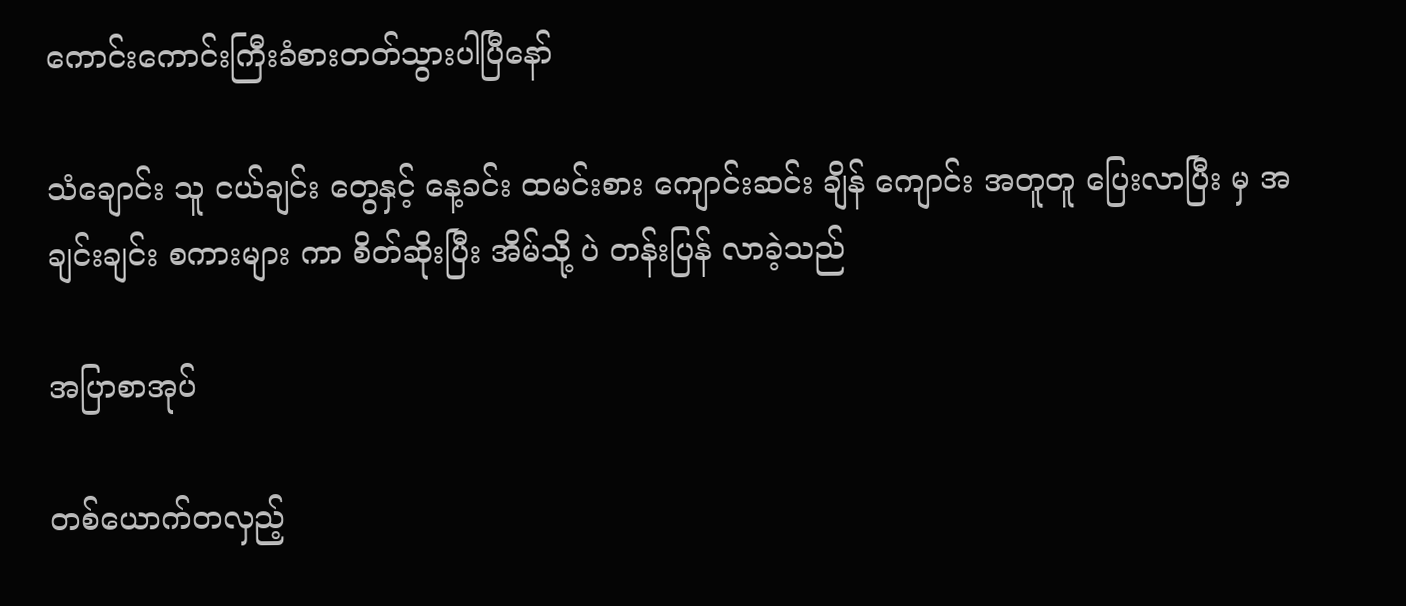ကောင်းကောင်းကြီးခံစားတတ်သွားပါပြီနော်

သံချောင်း သူ ငယ်ချင်း တွေနှင့် နေ့ခင်း ထမင်းစား ကျောင်းဆင်း ချိန် ကျောင်း အတူတူ ပြေးလာပြီး မှ အချင်းချင်း စကားများ ကာ စိတ်ဆိုးပြီး အိမ်သို့ ပဲ တန်းပြန် လာခဲ့သည်

အပြာစာအုပ်

တစ်ယောက်တလှည့်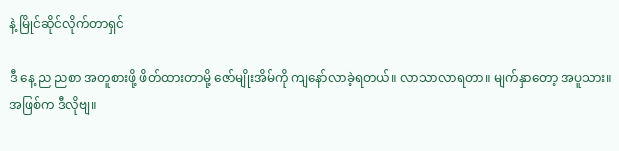နဲ့ မြိုင်ဆိုင်လိုက်တာရှင်

ဒီ နေ့ ည ညစာ အတူစားဖို့ ဖိတ်ထားတာမို့ ဇော်မျိုးအိမ်ကို ကျနော်လာခဲ့ရတယ်။ လာသာလာရတာ။ မျက်နှာတော့ အပူသား။ အဖြစ်က ဒီလိုဗျ။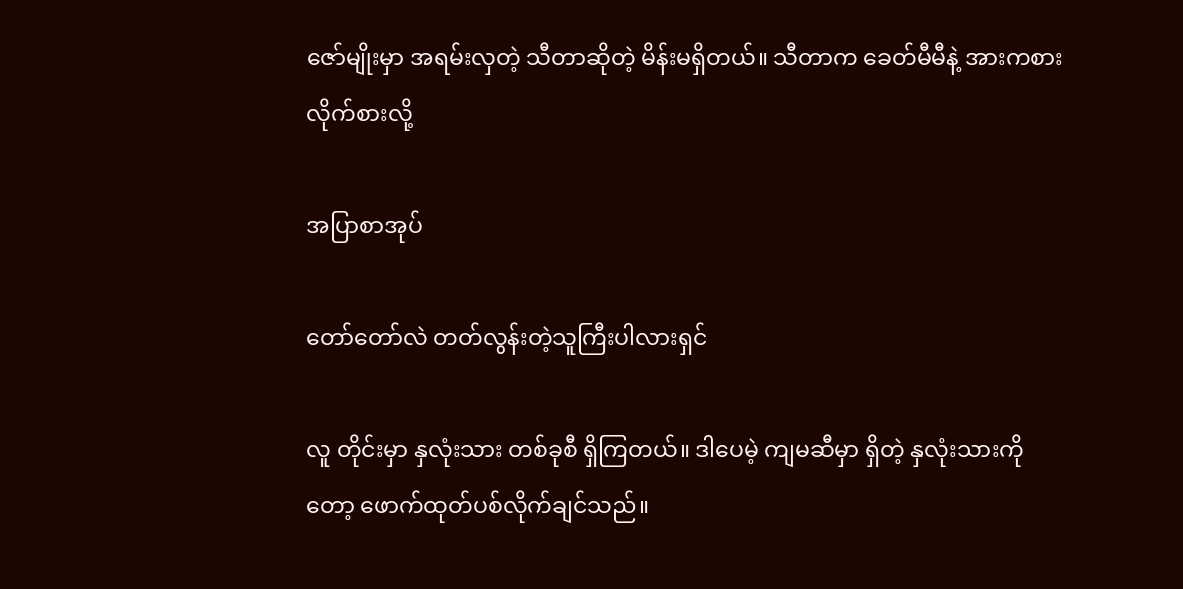ဇော်မျိုးမှာ အရမ်းလှတဲ့ သီတာဆိုတဲ့ မိန်းမရှိတယ်။ သီတာက ခေတ်မီမီနဲ့ အားကစားလိုက်စားလို့

အပြာစာအုပ်

တော်တော်လဲ တတ်လွန်းတဲ့သူကြီးပါလားရှင်

လူ တိုင်းမှာ နှလုံးသား တစ်ခုစီ ရှိကြတယ်။ ဒါပေမဲ့ ကျမဆီမှာ ရှိတဲ့ နှလုံးသားကိုတော့ ဖောက်ထုတ်ပစ်လိုက်ချင်သည်။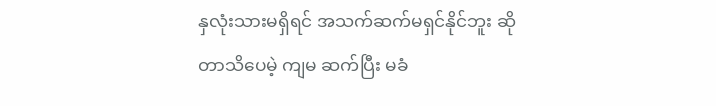နှလုံးသားမရှိရင် အသက်ဆက်မရှင်နိုင်ဘူး ဆိုတာသိပေမဲ့ ကျမ ဆက်ပြီး မခံ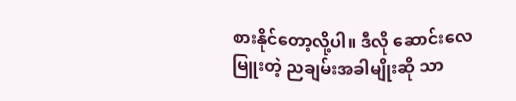စားနိုင်တော့လို့ပါ။ ဒီလို ဆောင်းလေမြူးတဲ့ ညချမ်းအခါမျိုးဆို သာ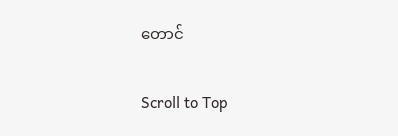တောင်

Scroll to Top